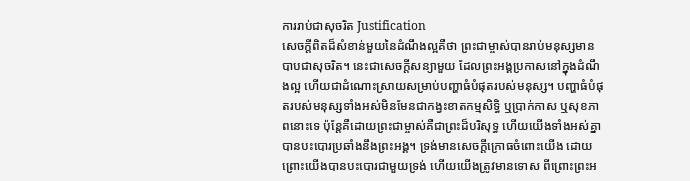ការរាប់ជាសុចរិត Justification
សេចក្ដីពិតដ៏សំខាន់មួយនៃដំណឹងល្អគឺថា ព្រះជាម្ចាស់បានរាប់មនុស្សមានបាបជាសុចរិត។ នេះជាសេចក្ដីសន្យាមួយ ដែលព្រះអង្គប្រកាសនៅក្នុងដំណឹងល្អ ហើយជាដំណោះស្រាយសម្រាប់បញ្ហាធំបំផុតរបស់មនុស្ស។ បញ្ហាធំបំផុតរបស់មនុស្សទាំងអស់មិនមែនជាកង្វះខាតកម្មសិទ្ធិ ឬប្រាក់កាស ឬសុខភាពនោះទេ ប៉ុន្តែគឺដោយព្រះជាម្ចាស់គឺជាព្រះដ៏បរិសុទ្ធ ហើយយើងទាំងអស់គ្នាបានបះបោរប្រឆាំងនឹងព្រះអង្គ។ ទ្រង់មានសេចក្ដីក្រោធចំពោះយើង ដោយព្រោះយើងបានបះបោរជាមួយទ្រង់ ហើយយើងត្រូវមានទោស ពីព្រោះព្រះអ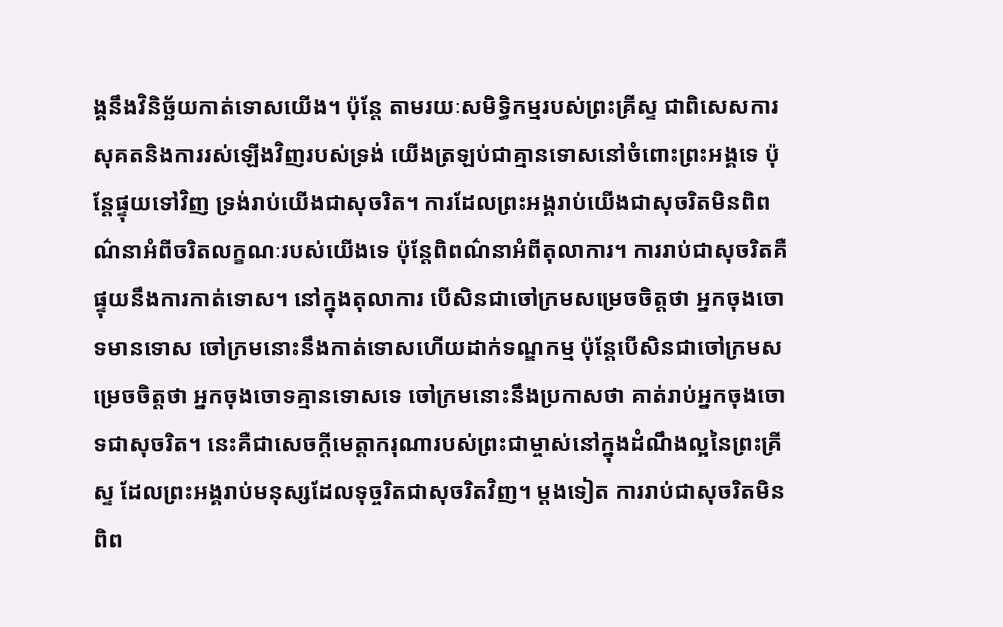ង្គនឹងវិនិច្ឆ័យកាត់ទោសយើង។ ប៉ុន្តែ តាមរយៈសមិទ្ធិកម្មរបស់ព្រះគ្រីស្ទ ជាពិសេសការសុគតនិងការរស់ឡើងវិញរបស់ទ្រង់ យើងត្រឡប់ជាគ្មានទោសនៅចំពោះព្រះអង្គទេ ប៉ុន្តែផ្ទុយទៅវិញ ទ្រង់រាប់យើងជាសុចរិត។ ការដែលព្រះអង្គរាប់យើងជាសុចរិតមិនពិពណ៌នាអំពីចរិតលក្ខណៈរបស់យើងទេ ប៉ុន្តែពិពណ៌នាអំពីតុលាការ។ ការរាប់ជាសុចរិតគឺផ្ទុយនឹងការកាត់ទោស។ នៅក្នុងតុលាការ បើសិនជាចៅក្រមសម្រេចចិត្តថា អ្នកចុងចោទមានទោស ចៅក្រមនោះនឹងកាត់ទោសហើយដាក់ទណ្ឌកម្ម ប៉ុន្តែបើសិនជាចៅក្រមសម្រេចចិត្តថា អ្នកចុងចោទគ្មានទោសទេ ចៅក្រមនោះនឹងប្រកាសថា គាត់រាប់អ្នកចុងចោទជាសុចរិត។ នេះគឺជាសេចក្ដីមេត្តាករុណារបស់ព្រះជាម្ចាស់នៅក្នុងដំណឹងល្អនៃព្រះគ្រីស្ទ ដែលព្រះអង្គរាប់មនុស្សដែលទុច្ចរិតជាសុចរិតវិញ។ ម្ដងទៀត ការរាប់ជាសុចរិតមិនពិព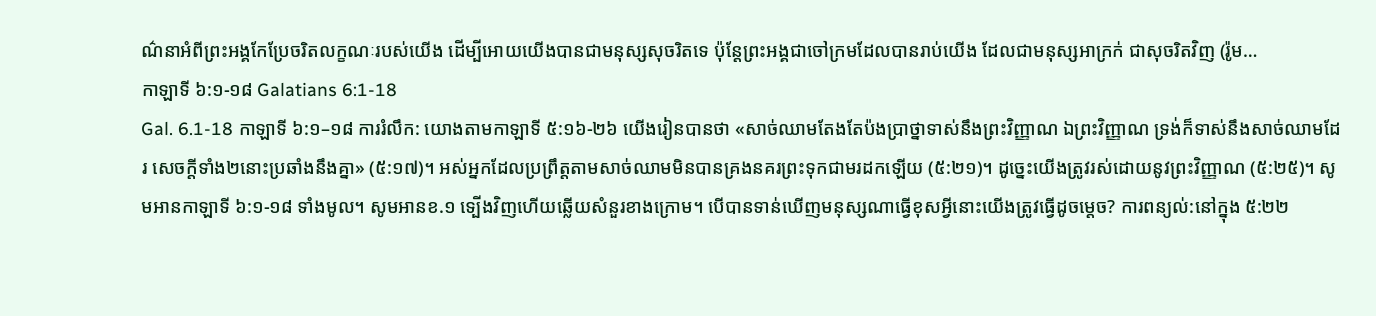ណ៌នាអំពីព្រះអង្គកែប្រែចរិតលក្ខណៈរបស់យើង ដើម្បីអោយយើងបានជាមនុស្សសុចរិតទេ ប៉ុន្តែព្រះអង្គជាចៅក្រមដែលបានរាប់យើង ដែលជាមនុស្សអាក្រក់ ជាសុចរិតវិញ (រ៉ូម…
កាឡាទី ៦:១-១៨ Galatians 6:1-18
Gal. 6.1-18 កាឡាទី ៦:១–១៨ ការរំលឹក: យោងតាមកាឡាទី ៥:១៦-២៦ យើងរៀនបានថា «សាច់ឈាមតែងតែប៉ងប្រាថ្នាទាស់នឹងព្រះវិញ្ញាណ ឯព្រះវិញ្ញាណ ទ្រង់ក៏ទាស់នឹងសាច់ឈាមដែរ សេចក្តីទាំង២នោះប្រឆាំងនឹងគ្នា» (៥:១៧)។ អស់អ្នកដែលប្រព្រឹត្តតាមសាច់ឈាមមិនបានគ្រងនគរព្រះទុកជាមរដកឡើយ (៥:២១)។ ដូច្នេះយើងត្រូវរស់ដោយនូវព្រះវិញ្ញាណ (៥:២៥)។ សូមអានកាឡាទី ៦:១-១៨ ទាំងមូល។ សូមអានខ.១ ទ្បើងវិញហើយឆ្លើយសំនួរខាងក្រោម។ បើបានទាន់ឃើញមនុស្សណាធ្វើខុសអ្វីនោះយើងត្រូវធ្វើដូចម្តេច? ការពន្យល់:នៅក្នុង ៥:២២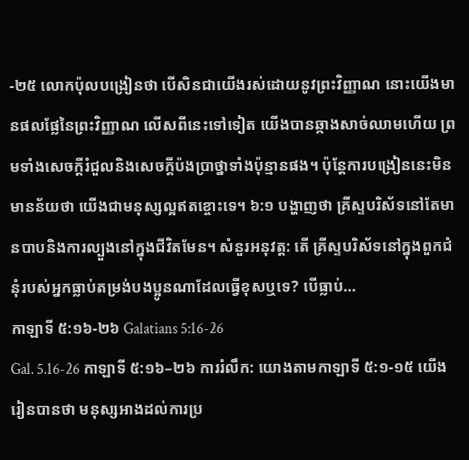-២៥ លោកប៉ុលបង្រៀនថា បើសិនជាយើងរស់ដោយនូវព្រះវិញ្ញាណ នោះយើងមានផលផ្លែនៃព្រះវិញ្ញាណ លើសពីនេះទៅទៀត យើងបានឆ្កាងសាច់ឈាមហើយ ព្រមទាំងសេចក្តីរំជួលនិងសេចក្តីប៉ងប្រាថ្នាទាំងប៉ុន្មានផង។ ប៉ុន្តែការបង្រៀននេះមិនមានន័យថា យើងជាមនុស្សល្អឥតខ្ចោះទេ។ ៦:១ បង្ហាញថា គ្រីស្ទបរិស័ទនៅតែមានបាបនិងការល្បួងនៅក្នុងជីវិតមែន។ សំនួរអនុវត្ត: តើ គ្រីស្ទបរិស័ទនៅក្នុងពួកជំនុំរបស់អ្នកធ្លាប់តម្រង់បងប្អូនណាដែលធ្វើខុសឬទេ? បើធ្លាប់…
កាឡាទី ៥:១៦-២៦ Galatians 5:16-26
Gal. 5.16-26 កាឡាទី ៥:១៦–២៦ ការរំលឹក: យោងតាមកាឡាទី ៥:១-១៥ យើងរៀនបានថា មនុស្សអាងដល់ការប្រ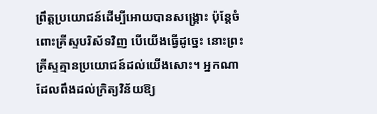ព្រឹត្តប្រយោជន៍ដើម្បីអោយបានសង្គ្រោះ ប៉ុន្តែចំពោះគ្រីស្ទបរិស័ទវិញ បើយើងធ្វើដូច្នេះ នោះព្រះគ្រីស្ទគ្មានប្រយោជន៍ដល់យើងសោះ។ អ្នកណាដែលពឹងដល់ក្រិត្យវិន័យឱ្យ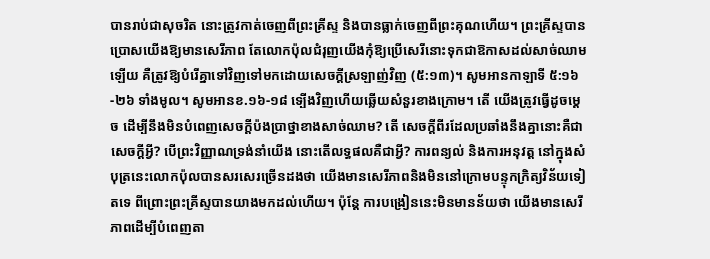បានរាប់ជាសុចរិត នោះត្រូវកាត់ចេញពីព្រះគ្រីស្ទ និងបានធ្លាក់ចេញពីព្រះគុណហើយ។ ព្រះគ្រីស្ទបានប្រោសយើងឱ្យមានសេរីភាព តែលោកប៉ុលជំរុញយើងកុំឱ្យប្រើសេរីនោះទុកជាឱកាសដល់សាច់ឈាមឡើយ គឺត្រូវឱ្យបំរើគ្នាទៅវិញទៅមកដោយសេចក្តីស្រឡាញ់វិញ (៥:១៣)។ សូមអានកាឡាទី ៥:១៦-២៦ ទាំងមូល។ សូមអានខ.១៦-១៨ ទ្បើងវិញហើយឆ្លើយសំនួរខាងក្រោម។ តើ យើងត្រូវធ្វើដូចម្ដេច ដើម្បីនឹងមិនបំពេញសេចក្តីប៉ងប្រាថ្នាខាងសាច់ឈាម? តើ សេចក្តីពីរដែលប្រឆាំងនឹងគ្នានោះគឺជាសេចក្តីអ្វី? បើព្រះវិញ្ញាណទ្រង់នាំយើង នោះតើលទ្ធផលគឺជាអ្វី? ការពន្យល់ និងការអនុវត្ត នៅក្នុងសំបុត្រនេះលោកប៉ុលបានសរសេរច្រើនដងថា យើងមានសេរីភាពនិងមិននៅក្រោមបន្ទុកក្រិត្យវិន័យទៀតទេ ពីព្រោះព្រះគ្រីស្ទបានយាងមកដល់ហើយ។ ប៉ុន្តែ ការបង្រៀននេះមិនមានន័យថា យើងមានសេរីភាពដើម្បីបំពេញតា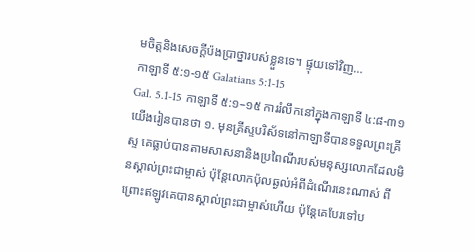មចិត្តនិងសេចក្តីប៉ងប្រាថ្នារបស់ខ្លួនទេ។ ផ្ទុយទៅវិញ…
កាឡាទី ៥:១-១៥ Galatians 5:1-15
Gal. 5.1-15 កាឡាទី ៥:១–១៥ ការរំលឹកនៅក្នុងកាឡាទី ៤:៨-៣១ យើងរៀនបានថា ១. មុនគ្រីស្ទបរិស័ទនៅកាឡាទីបានទទួលព្រះគ្រីស្ទ គេធ្លាប់បានតាមសាសនានិងប្រពៃណីរបស់មនុស្សលោកដែលមិនស្គាល់ព្រះជាម្ចាស់ ប៉ុន្តែលោកប៉ុលឆ្ងល់អំពីដំណើរនេះណាស់ ពីព្រោះឥឡូវគេបានស្គាល់ព្រះជាម្ចាស់ហើយ ប៉ុន្តែគេបែរទៅប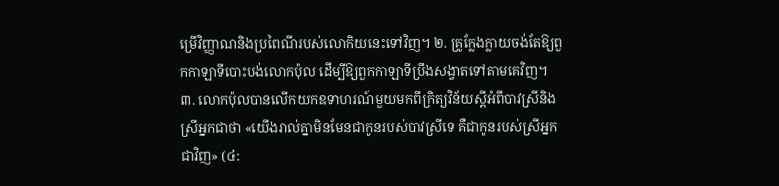ម្រើវិញ្ញាណនិងប្រពៃណីរបស់លោកិយនេះទៅវិញ។ ២. គ្រូក្លែងក្លាយចង់តែឱ្យពួកកាឡាទីបោះបង់លោកប៉ុល ដើម្បីឱ្យពួកកាឡាទីប្រឹងសង្វាតទៅតាមគេវិញ។ ៣. លោកប៉ុលបានលើកយកឧទាហរណ៍មួយមកពីក្រិត្យវិន័យស្ដីអំពីបាវស្រីនិងស្រីអ្នកជាថា «យើងរាល់គ្នាមិនមែនជាកូនរបស់បាវស្រីទេ គឺជាកូនរបស់ស្រីអ្នកជាវិញ» (៤: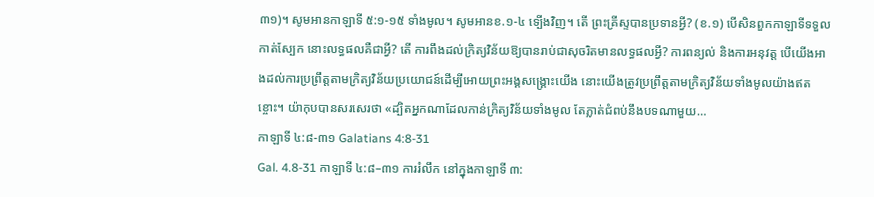៣១)។ សូមអានកាឡាទី ៥:១-១៥ ទាំងមូល។ សូមអានខ.១-៤ ទ្បើងវិញ។ តើ ព្រះគ្រីស្ទបានប្រទានអ្វី? (ខ.១) បើសិនពួកកាឡាទីទទួលកាត់ស្បែក នោះលទ្ធផលគឺជាអ្វី? តើ ការពឹងដល់ក្រិត្យវិន័យឱ្យបានរាប់ជាសុចរិតមានលទ្ធផលអ្វី? ការពន្យល់ និងការអនុវត្ត បើយើងអាងដល់ការប្រព្រឹត្តតាមក្រិត្យវិន័យប្រយោជន៍ដើម្បីអោយព្រះអង្គសង្គ្រោះយើង នោះយើងត្រូវប្រព្រឹត្តតាមក្រិត្យវិន័យទាំងមូលយ៉ាងឥតខ្ចោះ។ យ៉ាកុបបានសរសេរថា «ដ្បិតអ្នកណាដែលកាន់ក្រិត្យវិន័យទាំងមូល តែភ្លាត់ជំពប់នឹងបទណាមួយ…
កាឡាទី ៤:៨-៣១ Galatians 4:8-31
Gal. 4.8-31 កាឡាទី ៤:៨–៣១ ការរំលឹក នៅក្នុងកាឡាទី ៣: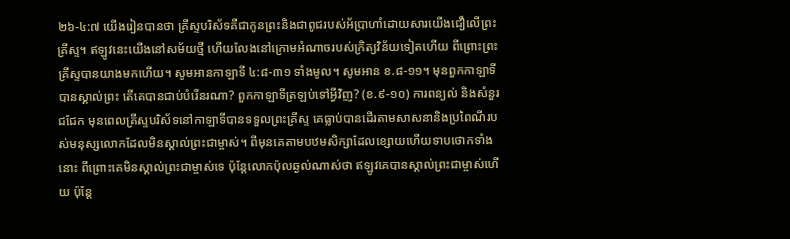២៦-៤:៧ យើងរៀនបានថា គ្រីស្ទបរិស័ទគឺជាកូនព្រះនិងជាពូជរបស់អ័ប្រាហាំដោយសារយើងជឿលើព្រះគ្រីស្ទ។ ឥឡូវនេះយើងនៅសម័យថ្មី ហើយលែងនៅក្រោមអំណាចរបស់ក្រិត្យវិន័យទៀតហើយ ពីព្រោះព្រះគ្រីស្ទបានយាងមកហើយ។ សូមអានកាឡាទី ៤:៨-៣១ ទាំងមូល។ សូមអាន ខ.៨-១១។ មុនពួកកាឡាទីបានស្គាល់ព្រះ តើគេបានជាប់បំរើនរណា? ពួកកាឡាទីត្រឡប់ទៅអ្វីវិញ? (ខ.៩-១០) ការពន្យល់ និងសំនួរជជែក មុនពេលគ្រីស្ទបរិស័ទនៅកាឡាទីបានទទួលព្រះគ្រីស្ទ គេធ្លាប់បានដើរតាមសាសនានិងប្រពៃណីរបស់មនុស្សលោកដែលមិនស្គាល់ព្រះជាម្ចាស់។ ពីមុនគេតាមបឋមសិក្សាដែលខ្សោយហើយទាបថោកទាំងនោះ ពីព្រោះគេមិនស្គាល់ព្រះជាម្ចាស់ទេ ប៉ុន្តែលោកប៉ុលឆ្ងល់ណាស់ថា ឥឡូវគេបានស្គាល់ព្រះជាម្ចាស់ហើយ ប៉ុន្តែ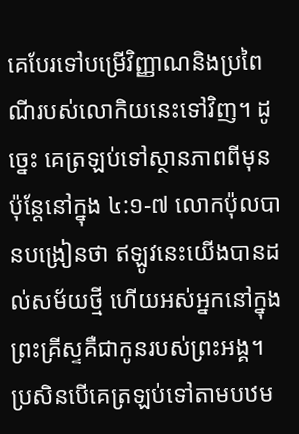គេបែរទៅបម្រើវិញ្ញាណនិងប្រពៃណីរបស់លោកិយនេះទៅវិញ។ ដូច្នេះ គេត្រឡប់ទៅស្ថានភាពពីមុន ប៉ុន្តែនៅក្នុង ៤:១-៧ លោកប៉ុលបានបង្រៀនថា ឥឡូវនេះយើងបានដល់សម័យថ្មី ហើយអស់អ្នកនៅក្នុងព្រះគ្រីស្ទគឺជាកូនរបស់ព្រះអង្គ។ ប្រសិនបើគេត្រឡប់ទៅតាមបឋម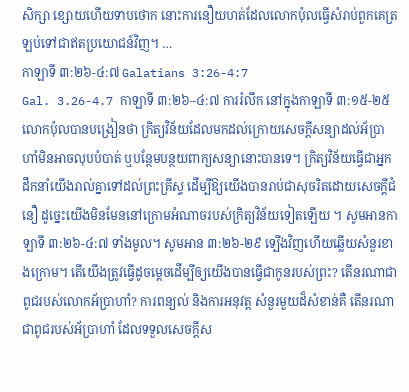សិក្សា ខ្សោយហើយទាបថោក នោះការនឿយហត់ដែលលោកប៉ុលធ្វើសំរាប់ពួកគេត្រឡប់ទៅជាឥតប្រយោជន៍វិញ។ …
កាឡាទី ៣:២៦-៤:៧ Galatians 3:26-4:7
Gal. 3.26-4.7 កាឡាទី ៣:២៦–៤:៧ ការរំលឹក នៅក្នុងកាឡាទី ៣:១៥-២៥ លោកប៉ុលបានបង្រៀនថា ក្រិត្យវិន័យដែលមកដល់ក្រោយសេចក្ដីសន្យាដល់អ័ប្រាហាំមិនអាចលុបបំបាត់ ឬបន្ថែមបន្ថយពាក្យសន្យានោះបានទេ។ ក្រិត្យវិន័យធ្វើជាអ្នកដឹកនាំយើងរាល់គ្នាទៅដល់ព្រះគ្រីស្ទ ដើម្បីឱ្យយើងបានរាប់ជាសុចរិតដោយសេចក្តីជំនឿ ដូច្នេះយើងមិនមែននៅក្រោមអំណាចរបស់ក្រិត្យវិន័យទៀតឡើយ ។ សូមអានកាឡាទី ៣:២៦-៤:៧ ទាំងមូល។ សូមអាន ៣:២៦-២៩ ទ្បើងវិញហើយឆ្លើយសំនួរខាងក្រោម។ តើយើងត្រូវធ្វើដូចម្ដេចដើម្បីឲ្យយើងបានធ្វើជាកូនរបស់ព្រះ? តើនរណាជាពូជរបស់លោកអ័ប្រាហាំ? ការពន្យល់ និងការអនុវត្ត សំនួរមួយដ៏សំខាន់គឺ តើនរណាជាពូជរបស់អ័ប្រាហាំ ដែលទទួលសេចក្ដីស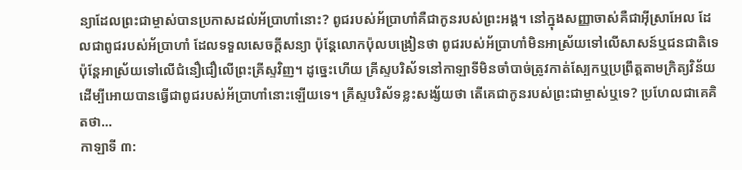ន្យាដែលព្រះជាម្ចាស់បានប្រកាសដល់អ័ប្រាហាំនោះ? ពូជរបស់អ័ប្រាហាំគឺជាកូនរបស់ព្រះអង្គ។ នៅក្នុងសញ្ញាចាស់គឺជាអ៊ីស្រាអែល ដែលជាពូជរបស់អ័ប្រាហាំ ដែលទទួលសេចក្ដីសន្យា ប៉ុន្តែលោកប៉ុលបង្រៀនថា ពូជរបស់អ័ប្រាហាំមិនអាស្រ័យទៅលើសាសន៍ឬជនជាតិទេ ប៉ុន្តែអាស្រ័យទៅលើជំនឿជឿលើព្រះគ្រីស្ទវិញ។ ដូច្នេះហើយ គ្រីស្ទបរិស័ទនៅកាឡាទីមិនចាំបាច់ត្រូវកាត់ស្បែកឬប្រព្រឹត្តតាមក្រិត្យវិន័យ ដើម្បីអោយបានធ្វើជាពូជរបស់អ័ប្រាហាំនោះឡើយទេ។ គ្រីស្ទបរិស័ទខ្លះសង្ស័យថា តើគេជាកូនរបស់ព្រះជាម្ចាស់ឬទេ? ប្រហែលជាគេគិតថា…
កាឡាទី ៣: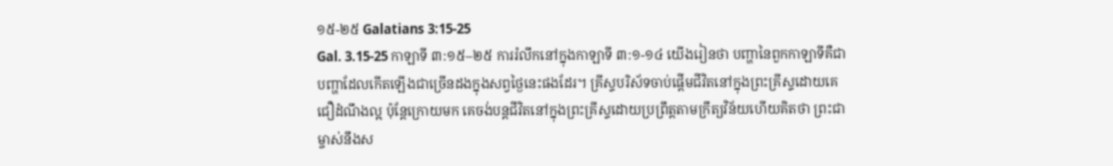១៥-២៥ Galatians 3:15-25
Gal. 3.15-25 កាឡាទី ៣:១៥–២៥ ការរំលឹកនៅក្នុងកាឡាទី ៣:១-១៤ យើងរៀនថា បញ្ហានៃពួកកាឡាទីគឺជាបញ្ហាដែលកើតឡើងជាច្រើនដងក្នុងសព្វថ្ងៃនេះផងដែរ។ គ្រីស្ទបរិស័ទចាប់ផ្តើមជីវិតនៅក្នុងព្រះគ្រីស្ទដោយគេជឿដំណឹងល្អ ប៉ុន្តែក្រោយមក គេចង់បន្តជីវិតនៅក្នុងព្រះគ្រីស្ទដោយប្រព្រឹត្តតាមក្រឹត្យវិន័យហើយគិតថា ព្រះជាម្ចាស់នឹងស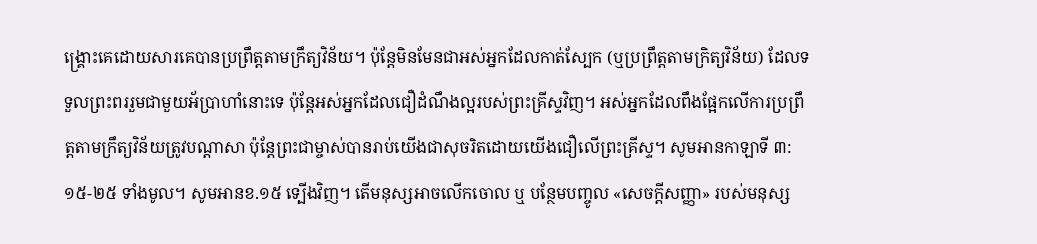ង្គ្រោះគេដោយសារគេបានប្រព្រឹត្តតាមក្រឹត្យវិន័យ។ ប៉ុន្តែមិនមែនជាអស់អ្នកដែលកាត់ស្បែក (ឬប្រព្រឹត្តតាមក្រិត្យវិន័យ) ដែលទទួលព្រះពររួមជាមួយអ័ប្រាហាំនោះទេ ប៉ុន្តែអស់អ្នកដែលជឿដំណឹងល្អរបស់ព្រះគ្រីស្ទវិញ។ អស់អ្នកដែលពឹងផ្អែកលើការប្រព្រឹត្តតាមក្រឹត្យវិន័យត្រូវបណ្ដាសា ប៉ុន្តែព្រះជាម្ចាស់បានរាប់យើងជាសុចរិតដោយយើងជឿលើព្រះគ្រីស្ទ។ សូមអានកាឡាទី ៣:១៥-២៥ ទាំងមូល។ សូមអានខ.១៥ ទ្បើងវិញ។ តើមនុស្សអាចលើកចោល ឬ បន្ថែមបញ្ចូល «សេចក្តីសញ្ញា» របស់មនុស្ស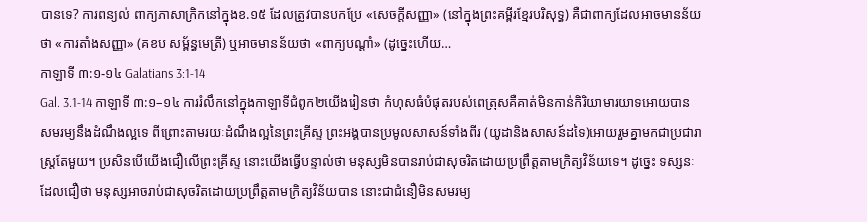បានទេ? ការពន្យល់ ពាក្យភាសាក្រិកនៅក្នុងខ.១៥ ដែលត្រូវបានបកប្រែ «សេចក្តីសញ្ញា» (នៅក្នុងព្រះគម្ពីរខ្មែរបរិសុទ្ធ) គឺជាពាក្យដែលអាចមានន័យថា «ការតាំងសញ្ញា» (គខប សម្ព័ន្ធមេត្រី) ឬអាចមានន័យថា «ពាក្យបណ្ដាំ» (ដូច្នេះហើយ…
កាឡាទី ៣:១-១៤ Galatians 3:1-14
Gal. 3.1-14 កាឡាទី ៣:១–១៤ ការរំលឹកនៅក្នុងកាឡាទីជំពូក២យើងរៀនថា កំហុសធំបំផុតរបស់ពេត្រុសគឺគាត់មិនកាន់កិរិយាមារយាទអោយបានសមរម្យនឹងដំណឹងល្អទេ ពីព្រោះតាមរយៈដំណឹងល្អនៃព្រះគ្រីស្ទ ព្រះអង្គបានប្រមូលសាសន៍ទាំងពីរ (យូដានិងសាសន៍ដទៃ)អោយរួមគ្នាមកជាប្រជារាស្ត្រតែមួយ។ ប្រសិនបើយើងជឿលើព្រះគ្រីស្ទ នោះយើងធ្វើបន្ទាល់ថា មនុស្សមិនបានរាប់ជាសុចរិតដោយប្រព្រឹត្តតាមក្រិត្យវិន័យទេ។ ដូច្នេះ ទស្សនៈដែលជឿថា មនុស្សអាចរាប់ជាសុចរិតដោយប្រព្រឹត្តតាមក្រិត្យវិន័យបាន នោះជាជំនឿមិនសមរម្យ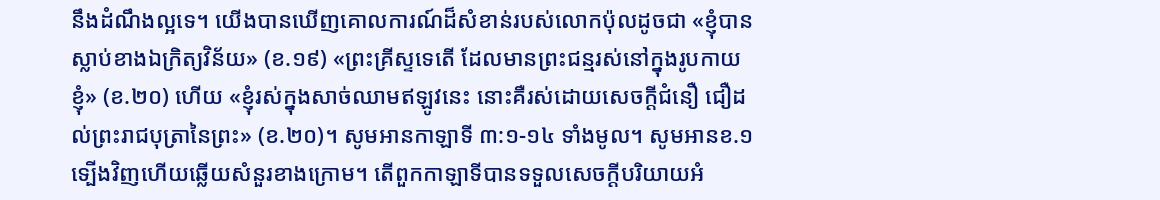នឹងដំណឹងល្អទេ។ យើងបានឃើញគោលការណ៍ដ៏សំខាន់របស់លោកប៉ុលដូចជា «ខ្ញុំបានស្លាប់ខាងឯក្រិត្យវិន័យ» (ខ.១៩) «ព្រះគ្រីស្ទទេតើ ដែលមានព្រះជន្មរស់នៅក្នុងរូបកាយខ្ញុំ» (ខ.២០) ហើយ «ខ្ញុំរស់ក្នុងសាច់ឈាមឥឡូវនេះ នោះគឺរស់ដោយសេចក្តីជំនឿ ជឿដល់ព្រះរាជបុត្រានៃព្រះ» (ខ.២០)។ សូមអានកាឡាទី ៣:១-១៤ ទាំងមូល។ សូមអានខ.១ ទ្បើងវិញហើយឆ្លើយសំនួរខាងក្រោម។ តើពួកកាឡាទីបានទទួលសេចក្ដីបរិយាយអំ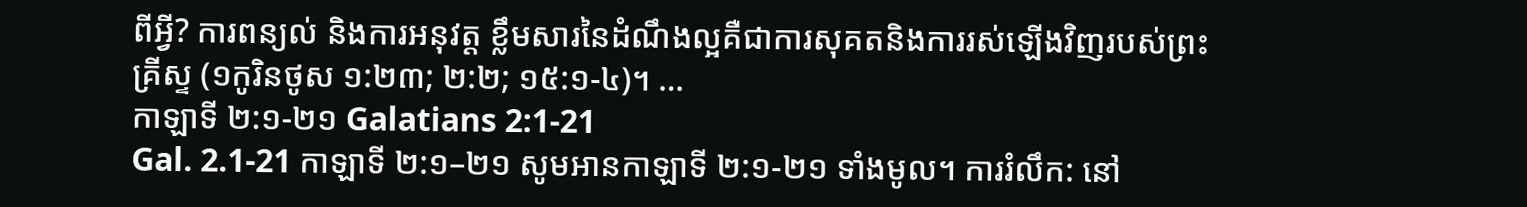ពីអ្វី? ការពន្យល់ និងការអនុវត្ត ខ្លឹមសារនៃដំណឹងល្អគឺជាការសុគតនិងការរស់ឡើងវិញរបស់ព្រះគ្រីស្ទ (១កូរិនថូស ១:២៣; ២:២; ១៥:១-៤)។ …
កាឡាទី ២:១-២១ Galatians 2:1-21
Gal. 2.1-21 កាឡាទី ២:១–២១ សូមអានកាឡាទី ២:១-២១ ទាំងមូល។ ការរំលឹក: នៅ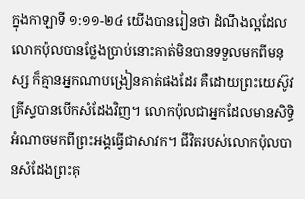ក្នុងកាឡាទី ១:១១-២៤ យើងបានរៀនថា ដំណឹងល្អដែលលោកប៉ុលបានថ្លែងប្រាប់នោះគាត់មិនបានទទួលមកពីមនុស្ស ក៏គ្មានអ្នកណាបង្រៀនគាត់ផងដែរ គឺដោយព្រះយេស៊ូវគ្រីស្ទបានបើកសំដែងវិញ។ លោកប៉ុលជាអ្នកដែលមានសិទ្ធិអំណាចមកពីព្រះអង្គធ្វើជាសាវក។ ជីវិតរបស់លោកប៉ុលបានសំដែងព្រះគុ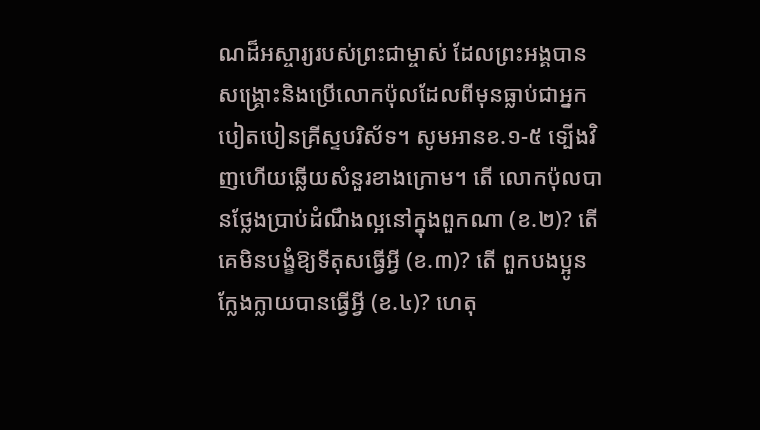ណដ៏អស្ចារ្យរបស់ព្រះជាម្ចាស់ ដែលព្រះអង្គបានសង្គ្រោះនិងប្រើលោកប៉ុលដែលពីមុនធ្លាប់ជាអ្នកបៀតបៀនគ្រីស្ទបរិស័ទ។ សូមអានខ.១-៥ ទ្បើងវិញហើយឆ្លើយសំនួរខាងក្រោម។ តើ លោកប៉ុលបានថ្លែងប្រាប់ដំណឹងល្អនៅក្នុងពួកណា (ខ.២)? តើ គេមិនបង្ខំឱ្យទីតុសធ្វើអ្វី (ខ.៣)? តើ ពួកបងប្អូនក្លែងក្លាយបានធ្វើអ្វី (ខ.៤)? ហេតុ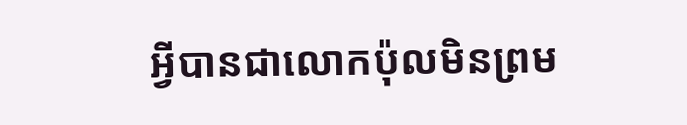អ្វីបានជាលោកប៉ុលមិនព្រម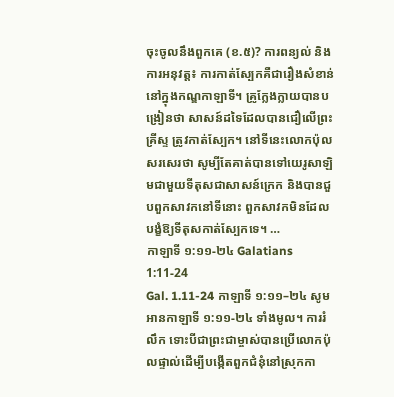ចុះចូលនឹងពួកគេ (ខ.៥)? ការពន្យល់ និងការអនុវត្ត៖ ការកាត់ស្បែកគឺជារឿងសំខាន់នៅក្នុងកណ្ឌកាឡាទី។ គ្រូក្លែងក្លាយបានបង្រៀនថា សាសន៍ដទៃដែលបានជឿលើព្រះគ្រីស្ទ ត្រូវកាត់ស្បែក។ នៅទីនេះលោកប៉ុលសរសេរថា សូម្បីតែគាត់បានទៅយេរូសាឡិមជាមួយទីតុសជាសាសន៍ក្រេក និងបានជួបពួកសាវកនៅទីនោះ ពួកសាវកមិនដែលបង្ខំឱ្យទីតុសកាត់ស្បែកទេ។ …
កាឡាទី ១:១១-២៤ Galatians 1:11-24
Gal. 1.11-24 កាឡាទី ១:១១–២៤ សូមអានកាឡាទី ១:១១-២៤ ទាំងមូល។ ការរំលឹក ទោះបីជាព្រះជាម្ចាស់បានប្រើលោកប៉ុលផ្ទាល់ដើម្បីបង្កើតពួកជំនុំនៅស្រុកកា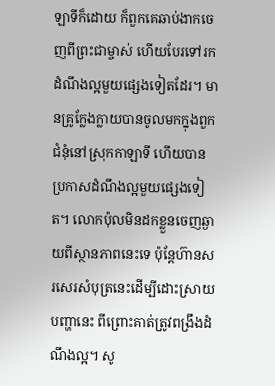ឡាទីក៏ដោយ ក៏ពួកគេឆាប់ងាកចេញពីព្រះជាម្ចាស់ ហើយបែរទៅរកដំណឹងល្អមួយផ្សេងទៀតដែរ។ មានគ្រូក្លែងក្លាយបានចូលមកក្នុងពួកជំនុំនៅស្រុកកាឡាទី ហើយបានប្រកាសដំណឹងល្អមួយផ្សេងទៀត។ លោកប៉ុលមិនដកខ្លួនចេញឆ្ងាយពីស្ថានភាពនេះទេ ប៉ុន្តែហ៊ានសរសេរសំបុត្រនេះដើម្បីដោះស្រាយបញ្ហានេះ ពីព្រោះគាត់ត្រូវពង្រឹងដំណឹងល្អ។ សូ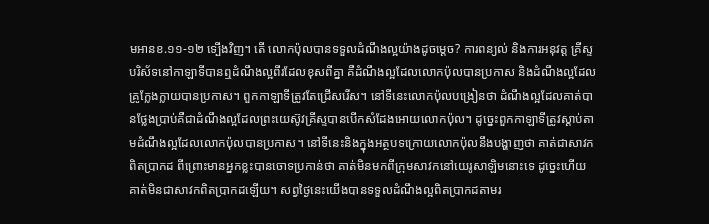មអានខ.១១-១២ ទ្បើងវិញ។ តើ លោកប៉ុលបានទទួលដំណឹងល្អយ៉ាងដូចម្ដេច? ការពន្យល់ និងការអនុវត្ត គ្រីស្ទបរិស័ទនៅកាឡាទីបានឮដំណឹងល្អពីរដែលខុសពីគ្នា គឺដំណឹងល្អដែលលោកប៉ុលបានប្រកាស និងដំណឹងល្អដែលគ្រូក្លែងក្លាយបានប្រកាស។ ពួកកាឡាទីត្រូវតែជ្រើសរើស។ នៅទីនេះលោកប៉ុលបង្រៀនថា ដំណឹងល្អដែលគាត់បានថ្លែងប្រាប់គឺជាដំណឹងល្អដែលព្រះយេស៊ូវគ្រីស្ទបានបើកសំដែងអោយលោកប៉ុល។ ដូច្នេះពួកកាឡាទីត្រូវស្ដាប់តាមដំណឹងល្អដែលលោកប៉ុលបានប្រកាស។ នៅទីនេះនិងក្នុងអត្ថបទក្រោយលោកប៉ុលនឹងបង្ហាញថា គាត់ជាសាវកពិតប្រាកដ ពីព្រោះមានអ្នកខ្លះបានចោទប្រកាន់ថា គាត់មិនមកពីក្រុមសាវកនៅយេរូសាឡិមនោះទេ ដូច្នេះហើយគាត់មិនជាសាវកពិតប្រាកដឡើយ។ សព្វថ្ងៃនេះយើងបានទទួលដំណឹងល្អពិតប្រាកដតាមរ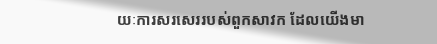យៈការសរសេររបស់ពួកសាវក ដែលយើងមា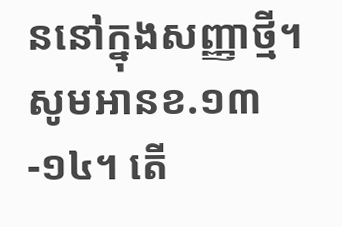ននៅក្នុងសញ្ញាថ្មី។ សូមអានខ.១៣-១៤។ តើ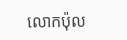លោកប៉ុល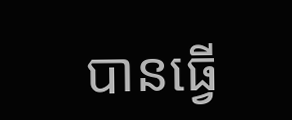បានធ្វើ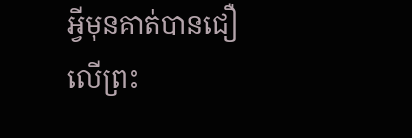អ្វីមុនគាត់បានជឿលើព្រះ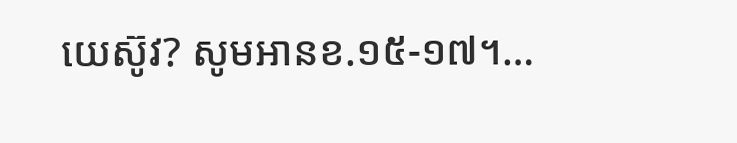យេស៊ូវ? សូមអានខ.១៥-១៧។…